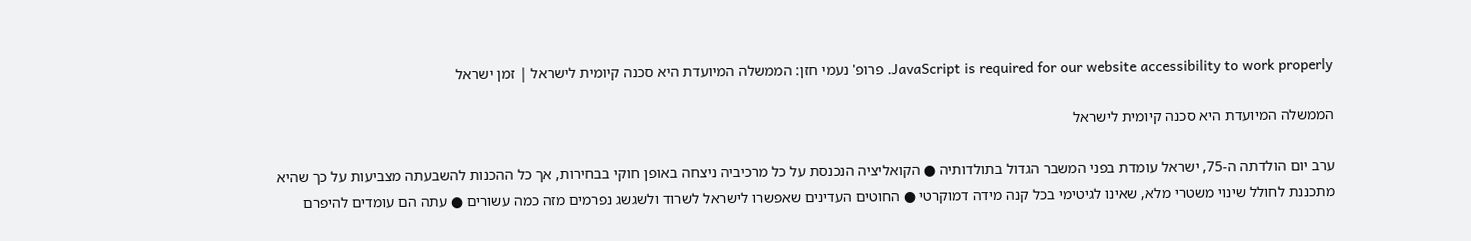JavaScript is required for our website accessibility to work properly. פרופ' נעמי חזן: הממשלה המיועדת היא סכנה קיומית לישראל | זמן ישראל

הממשלה המיועדת היא סכנה קיומית לישראל

ערב יום הולדתה ה-75, ישראל עומדת בפני המשבר הגדול בתולדותיה ● הקואליציה הנכנסת על כל מרכיביה ניצחה באופן חוקי בבחירות, אך כל ההכנות להשבעתה מצביעות על כך שהיא מתכננת לחולל שינוי משטרי מלא, שאינו לגיטימי בכל קנה מידה דמוקרטי ● החוטים העדינים שאפשרו לישראל לשרוד ולשגשג נפרמים מזה כמה עשורים ● עתה הם עומדים להיפרם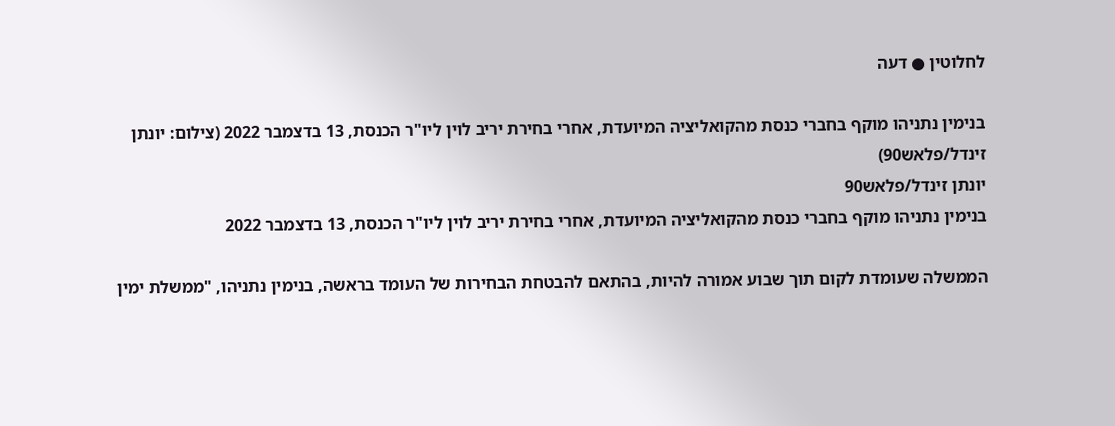לחלוטין ● דעה

בנימין נתניהו מוקף בחברי כנסת מהקואליציה המיועדת, אחרי בחירת יריב לוין ליו"ר הכנסת, 13 בדצמבר 2022 (צילום: יונתן זינדל/פלאש90)
יונתן זינדל/פלאש90
בנימין נתניהו מוקף בחברי כנסת מהקואליציה המיועדת, אחרי בחירת יריב לוין ליו"ר הכנסת, 13 בדצמבר 2022

הממשלה שעומדת לקום תוך שבוע אמורה להיות, בהתאם להבטחת הבחירות של העומד בראשה, בנימין נתניהו, "ממשלת ימין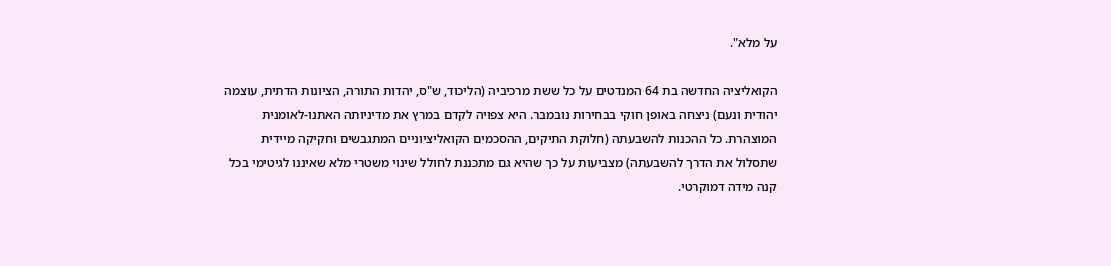על מלא".

הקואליציה החדשה בת 64 המנדטים על כל ששת מרכיביה (הליכוד, ש"ס, יהדות התורה, הציונות הדתית, עוצמה יהודית ונעם) ניצחה באופן חוקי בבחירות נובמבר. היא צפויה לקדם במרץ את מדיניותה האתנו-לאומנית המוצהרת. כל ההכנות להשבעתה (חלוקת התיקים, ההסכמים הקואליציוניים המתגבשים וחקיקה מיידית שתסלול את הדרך להשבעתה) מצביעות על כך שהיא גם מתכננת לחולל שינוי משטרי מלא שאיננו לגיטימי בכל קנה מידה דמוקרטי.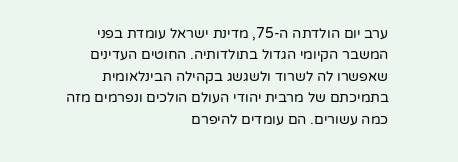ערב יום הולדתה ה-75, מדינת ישראל עומדת בפני המשבר הקיומי הגדול בתולדותיה. החוטים העדינים שאפשרו לה לשרוד ולשגשג בקהילה הבינלאומית בתמיכתם של מרבית יהודי העולם הולכים ונפרמים מזה כמה עשורים. הם עומדים להיפרם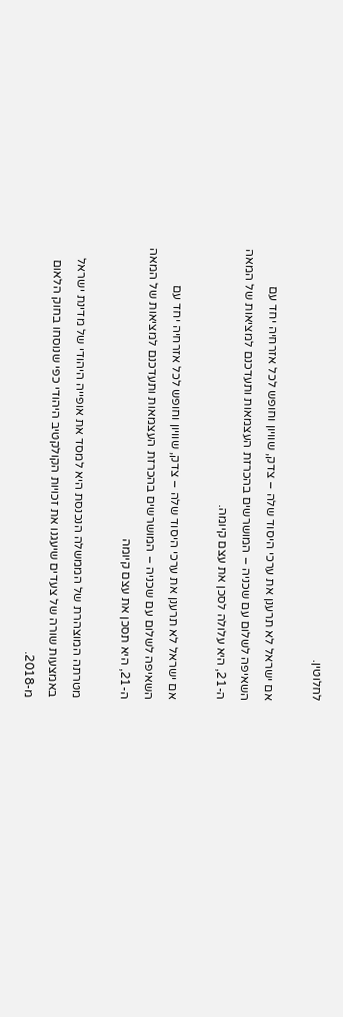לחלוטין.

אם ישראל לא תרענן את ערכי היסוד שלה – צדק, שוויון וחופש לכל אזרחיה יחד עם השאיפה לשלום עם שכניה – המושרשים בהכרזת העצמאות ותעדכנם למציאות של המאה ה-21, היא עלולה לסכן את עצם קיומה.

אם ישראל לא תרענן את ערכי היסוד שלה – צדק, שוויון וחופש לכל אזרחיה יחד עם השאיפה לשלום עם שכניה – המושרשים בהכרזת העצמאות ותעדכנם למציאות של המאה ה-21, היא תסכן את עצם קיומה

מטרתה המוצהרת של הממשלה הנכנסת היא למסד את אופייה היהודי של מדינת ישראל באמצעות שורה של צעדים שיעגנו את זכויות הקולקטיב היהודי כפי שנוסחו בחוק הלאום מ-2018.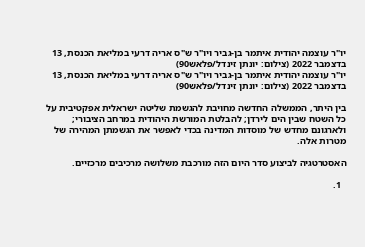יו"ר עוצמה יהודית איתמר בן-גביר ויו"ר ש"ס אריה דרעי במליאת הכנסת, 13 בדצמבר 2022 (צילום: יונתן זינדל/פלאש90)
יו"ר עוצמה יהודית איתמר בן-גביר ויו"ר ש"ס אריה דרעי במליאת הכנסת, 13 בדצמבר 2022 (צילום: יונתן זינדל/פלאש90)

בין היתר, הממשלה החדשה מחויבת להגשמת שליטה ישראלית אפקטיבית על כל השטח שבין הים לירדן; להבלטת המורשת היהודית במרחב הציבורי; ולארגונם מחדש של מוסדות המדינה בכדי לאפשר את הגשמתן המהירה של מטרות אלה.

האסטרטגיה לביצוע סדר היום הזה מורכבת משלושה מרכיבים מרכזיים.

  1.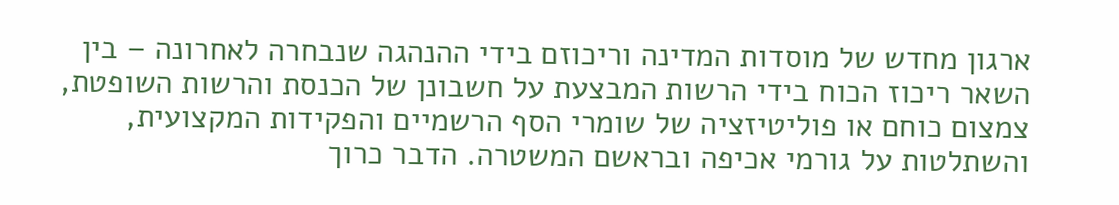ארגון מחדש של מוסדות המדינה וריכוזם בידי ההנהגה שנבחרה לאחרונה – בין השאר ריכוז הכוח בידי הרשות המבצעת על חשבונן של הכנסת והרשות השופטת, צמצום כוחם או פוליטיזציה של שומרי הסף הרשמיים והפקידות המקצועית, והשתלטות על גורמי אכיפה ובראשם המשטרה. הדבר כרוך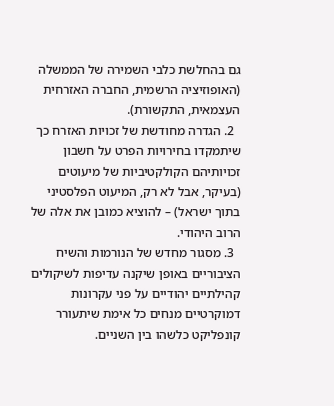גם בהחלשת כלבי השמירה של הממשלה (האופוזיציה הרשמית, החברה האזרחית העצמאית, התקשורת).
  2. הגדרה מחודשת של זכויות האזרח כך שיתמקדו בחירויות הפרט על חשבון זכויותיהם הקולקטיביות של מיעוטים (בעיקר, אבל לא רק, המיעוט הפלסטיני בתוך ישראל) – להוציא כמובן את אלה של הרוב היהודי.
  3. מסגור מחדש של הנורמות והשיח הציבוריים באופן שיקנה עדיפות לשיקולים קהילתיים יהודיים על פני עקרונות דמוקרטיים מנחים כל אימת שיתעורר קונפליקט כלשהו בין השניים.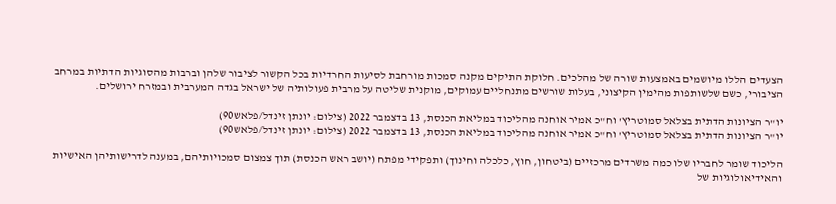הצעדים הללו מיושמים באמצעות שורה של מהלכים. חלוקת התיקים מקנה סמכות מורחבת לסיעות החרדיות בכל הקשור לציבור שלהן וברבות מהסוגיות הדתיות במרחב הציבורי, כשם שלשותפות מהימין הקיצוני, בעלות שורשים מתנחליים עמוקים, מוקנית שליטה על מרבית פעולותיה של ישראל בגדה המערבית ובמזרח ירושלים.

יו"ר הציונות הדתית בצלאל סמוטריץ' וח"כ אמיר אוחנה מהליכוד במליאת הכנסת, 13 בדצמבר 2022 (צילום: יונתן זינדל/פלאש90)
יו"ר הציונות הדתית בצלאל סמוטריץ' וח"כ אמיר אוחנה מהליכוד במליאת הכנסת, 13 בדצמבר 2022 (צילום: יונתן זינדל/פלאש90)

הליכוד שומר לחבריו שלו כמה משרדים מרכזיים (ביטחון, חוץ, כלכלה וחינוך) ותפקידי מפתח (יושב ראש הכנסת) תוך צמצום סמכויותיהם, במענה לדרישותיהן האישיות והאידיאולוגיות של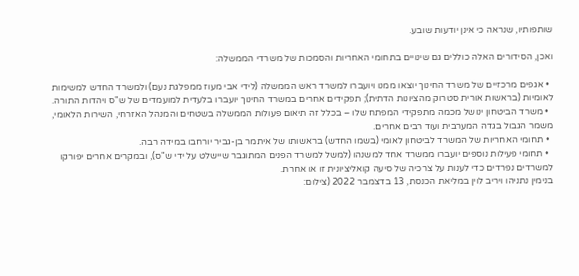שותפותיו, שנראה כי אינן יודעות שובע.

ואכן, הסידורים האלה כוללים גם שינויים בתחומי האחריות והסמכות של משרדי הממשלה:

  • אגפים מרכזיים של משרד החינוך יוצאו ממנו ויועברו למשרד ראש הממשלה (לידי אבי מעוז ממפלגת נעם) ולמשרד החדש למשימות לאומיות (בראשות אורית סטרוק מהציונות הדתית); תפקידים אחרים במשרד החינוך יועברו בלעדית למועמדים של ש"ס ויהדות התורה.
  • משרד הביטחון ינושל מכמה מתפקידי המפתח שלו – בכלל זה תיאום פעולות הממשלה בשטחים והמנהל האזרחי, השירות הלאומי, משמר הגבול בגדה המערבית ועוד רבים אחרים.
  • תחומי האחריות של המשרד לביטחון לאומי (בשמו החדש) בראשותו של איתמר בן-גביר יורחבו במידה רבה.
  • תחומי פעילות נוספים יועברו ממשרד אחד למשנהו (למשל למשרד הפנים המתוגבר שיישלט על ידי ש"ס), ובמקרים אחרים יפורקו למשרדים נפרדים כדי לענות על צרכיה של סיעה קואליציונית זו או אחרת.
בנימין נתניהו ויריב לוין במליאת הכנסת, 13 בדצמבר 2022 (צילום: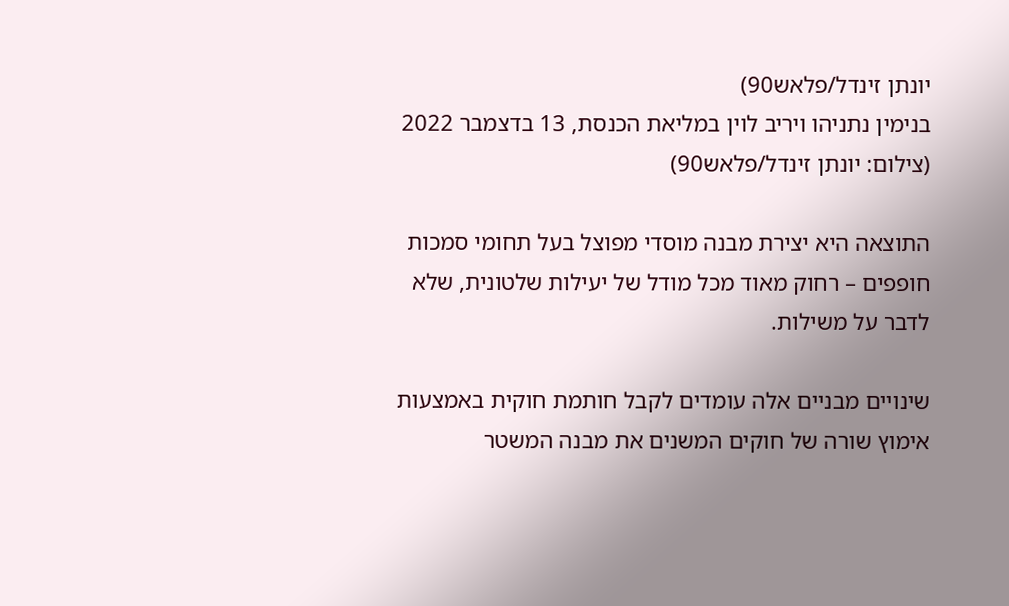יונתן זינדל/פלאש90)
בנימין נתניהו ויריב לוין במליאת הכנסת, 13 בדצמבר 2022 (צילום: יונתן זינדל/פלאש90)

התוצאה היא יצירת מבנה מוסדי מפוצל בעל תחומי סמכות חופפים – רחוק מאוד מכל מודל של יעילות שלטונית, שלא לדבר על משילות.

שינויים מבניים אלה עומדים לקבל חותמת חוקית באמצעות אימוץ שורה של חוקים המשנים את מבנה המשטר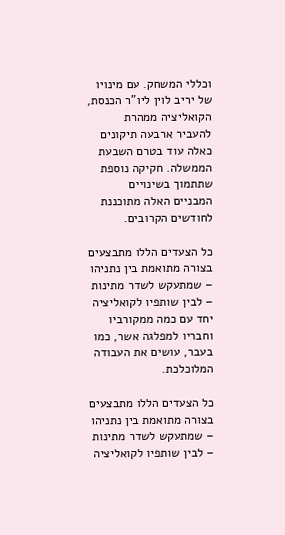וכללי המשחק. עם מינויו של יריב לוין ליו"ר הכנסת, הקואליציה ממהרת להעביר ארבעה תיקונים כאלה עוד בטרם השבעת הממשלה. חקיקה נוספת שתתמוך בשינויים המבניים האלה מתוכננת לחודשים הקרובים.

כל הצעדים הללו מתבצעים בצורה מתואמת בין נתניהו – שמתעקש לשדר מתינות – לבין שותפיו לקואליציה יחד עם כמה ממקורביו וחבריו למפלגה אשר, כמו בעבר, עושים את העבודה המלוכלכת.

כל הצעדים הללו מתבצעים בצורה מתואמת בין נתניהו – שמתעקש לשדר מתינות – לבין שותפיו לקואליציה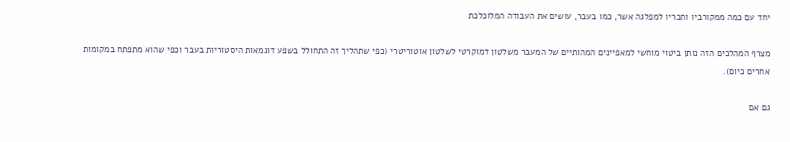יחד עם כמה ממקורביו וחבריו למפלגה אשר, כמו בעבר, עושים את העבודה המלוכלכת

מצרף המהלכים הזה נותן ביטוי מוחשי למאפיינים המהותיים של המעבר משלטון דמוקרטי לשלטון אוטוריטרי (כפי שתהליך זה התחולל בשפע דוגמאות היסטוריות בעבר וכפי שהוא מתפתח במקומות אחרים כיום).

גם אם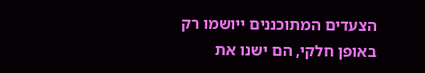הצעדים המתוכננים ייושמו רק באופן חלקי, הם ישנו את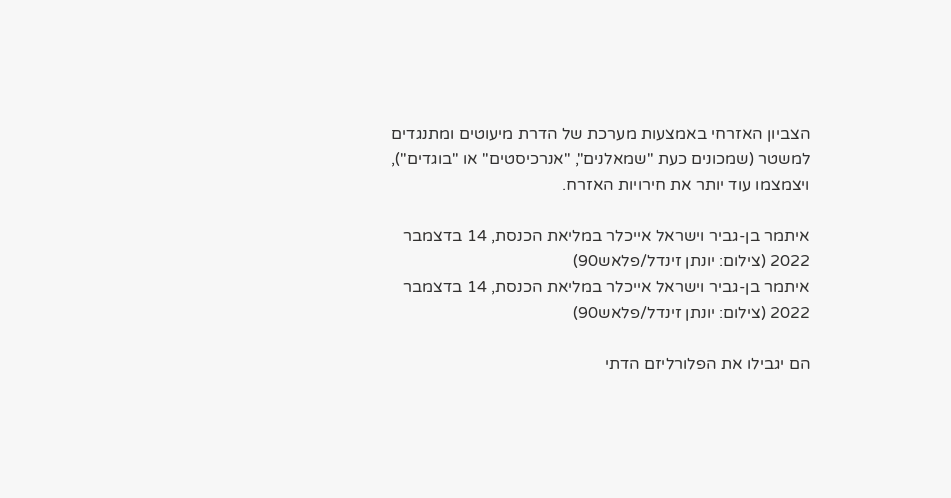הצביון האזרחי באמצעות מערכת של הדרת מיעוטים ומתנגדים למשטר (שמכונים כעת "שמאלנים", "אנרכיסטים" או "בוגדים"), ויצמצמו עוד יותר את חירויות האזרח.

איתמר בן-גביר וישראל אייכלר במליאת הכנסת, 14 בדצמבר 2022 (צילום: יונתן זינדל/פלאש90)
איתמר בן-גביר וישראל אייכלר במליאת הכנסת, 14 בדצמבר 2022 (צילום: יונתן זינדל/פלאש90)

הם יגבילו את הפלורליזם הדתי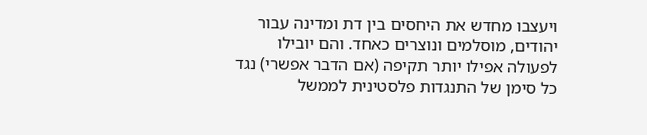ויעצבו מחדש את היחסים בין דת ומדינה עבור יהודים, מוסלמים ונוצרים כאחד. והם יובילו לפעולה אפילו יותר תקיפה (אם הדבר אפשרי) נגד כל סימן של התנגדות פלסטינית לממשל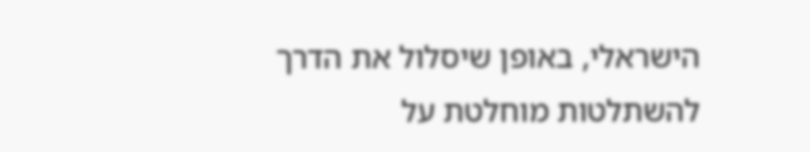הישראלי, באופן שיסלול את הדרך להשתלטות מוחלטת על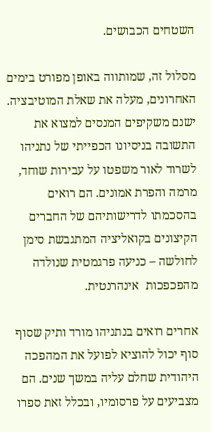השטחים הכבושים.

מסלול זה, שמותווה באופן מפורט בימים האחרונים, מעלה את שאלת המוטיבציה. ישנם משקיפים המנסים למצוא את התשובה בניסיונו הכפייתי של נתניהו לשרוד לאור משפטו על עבירות שוחד, מרמה והפרת אמונים. הם רואים בהסכמתו לדרישותיהם של החברים הקיצונים בקואליציה המתגבשת סימן לחולשה – כניעה פרגמטית שנולדה מהפכפכות  אינהרנטית.

אחרים רואים בנתניהו מורד ותיק שסוף סוף יכול להוציא לפועל את המהפכה היהודית שחלם עליה במשך שנים. הם מצביעים על פרסומיו, ובכלל זאת ספרו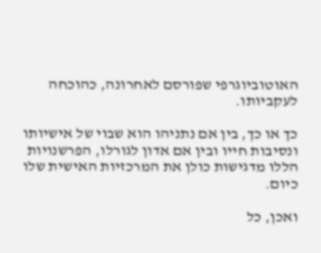האוטוביוגרפי שפורסם לאחרונה, כהוכחה לעקביותו.

כך או כך, בין אם נתניהו הוא שבוי של אישיותו ונסיבות חייו ובין אם אדון לגורלו, הפרשנויות הללו מדגישות כולן את המרכזיות האישית שלו כיום.

ואכן, כל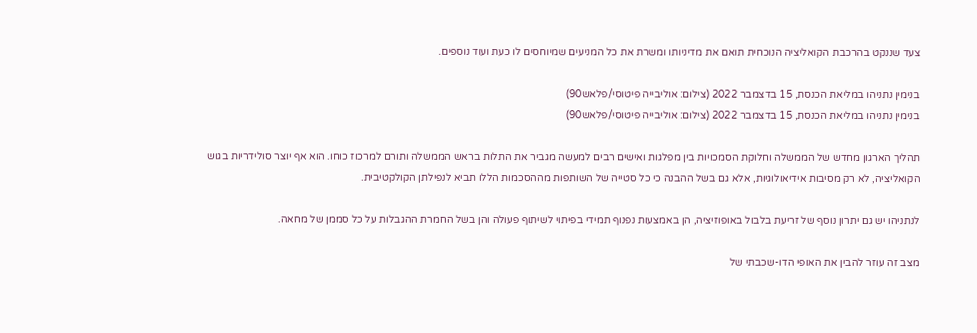צעד שננקט בהרכבת הקואליציה הנוכחית תואם את מדיניותו ומשרת את כל המניעים שמיוחסים לו כעת ועוד נוספים.

בנימין נתניהו במליאת הכנסת, 15 בדצמבר 2022 (צילום: אוליבייה פיטוסי/פלאש90)
בנימין נתניהו במליאת הכנסת, 15 בדצמבר 2022 (צילום: אוליבייה פיטוסי/פלאש90)

תהליך הארגון מחדש של הממשלה וחלוקת הסמכויות בין מפלגות ואישים רבים למעשה מגביר את התלות בראש הממשלה ותורם למרכוז כוחו. הוא אף יוצר סולידריות בגוש הקואליציה, לא רק מסיבות אידיאולוגיות, אלא גם בשל ההבנה כי כל סטייה של השותפות מההסכמות הללו תביא לנפילתן הקולקטיבית.

לנתניהו יש גם יתרון נוסף של זריעת בלבול באופוזיציה, הן באמצעות נפנוף תמידי בפיתוי לשיתוף פעולה והן בשל החמרת ההגבלות על כל סממן של מחאה.

מצב זה עוזר להבין את האופי הדו-שכבתי של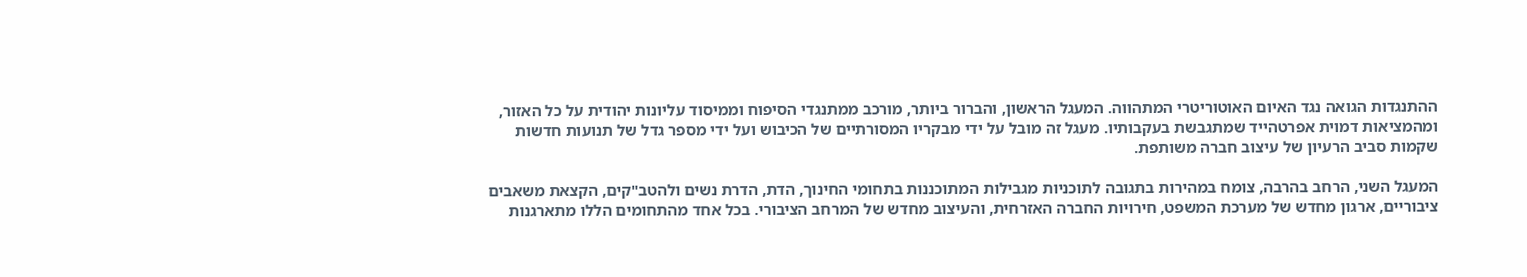ההתנגדות הגואה נגד האיום האוטוריטרי המתהווה. המעגל הראשון, והברור ביותר, מורכב ממתנגדי הסיפוח וממיסוד עליונות יהודית על כל האזור, ומהמציאות דמוית אפרטהייד שמתגבשת בעקבותיו. מעגל זה מובל על ידי מבקריו המסורתיים של הכיבוש ועל ידי מספר גדל של תנועות חדשות שקמות סביב הרעיון של עיצוב חברה משותפת.

המעגל השני, הרחב בהרבה, צומח במהירות בתגובה לתוכניות מגבילות המתוכננות בתחומי החינוך, הדת, הדרת נשים ולהטב"קים, הקצאת משאבים ציבוריים, ארגון מחדש של מערכת המשפט, חירויות החברה האזרחית, והעיצוב מחדש של המרחב הציבורי. בכל אחד מהתחומים הללו מתארגנות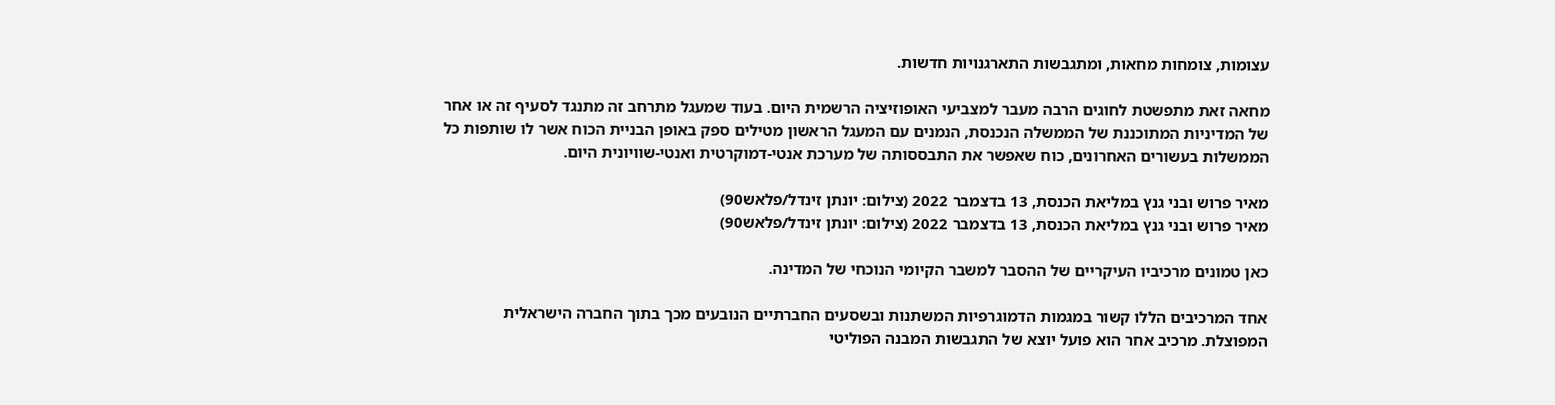עצומות, צומחות מחאות, ומתגבשות התארגנויות חדשות.

מחאה זאת מתפשטת לחוגים הרבה מעבר למצביעי האופוזיציה הרשמית היום. בעוד שמעגל מתרחב זה מתנגד לסעיף זה או אחר של המדיניות המתוכננת של הממשלה הנכנסת, הנמנים עם המעגל הראשון מטילים ספק באופן הבניית הכוח אשר לו שותפות כל הממשלות בעשורים האחרונים, כוח שאפשר את התבססותה של מערכת אנטי-דמוקרטית ואנטי-שוויונית היום.

מאיר פרוש ובני גנץ במליאת הכנסת, 13 בדצמבר 2022 (צילום: יונתן זינדל/פלאש90)
מאיר פרוש ובני גנץ במליאת הכנסת, 13 בדצמבר 2022 (צילום: יונתן זינדל/פלאש90)

כאן טמונים מרכיביו העיקריים של ההסבר למשבר הקיומי הנוכחי של המדינה.

אחד המרכיבים הללו קשור במגמות הדמוגרפיות המשתנות ובשסעים החברתיים הנובעים מכך בתוך החברה הישראלית המפוצלת. מרכיב אחר הוא פועל יוצא של התגבשות המבנה הפוליטי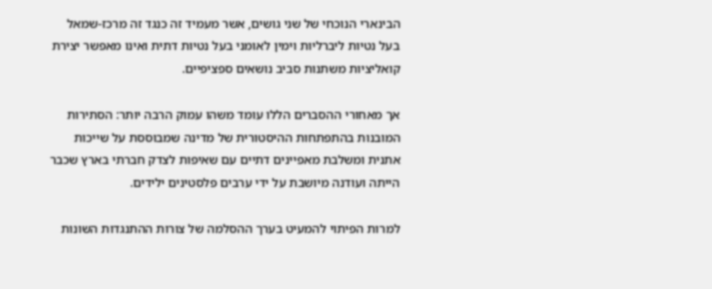הבינארי הנוכחי של שני גושים, אשר מעמיד זה כנגד זה מרכז-שמאל בעל נטיות ליברליות וימין לאומני בעל נטיות דתית ואינו מאפשר יצירת קואליציות משתנות סביב נושאים ספציפיים.

אך מאחורי ההסברים הללו עומד משהו עמוק הרבה יותר: הסתירות המובנות בהתפתחות ההיסטורית של מדינה שמבוססת על שייכות אתנית ומשלבת מאפיינים דתיים עם שאיפות לצדק חברתי בארץ שכבר הייתה ועודנה מיושבת על ידי ערבים פלסטינים ילידים.

למרות הפיתוי להמעיט בערך ההסלמה של צורות ההתנגדות השונות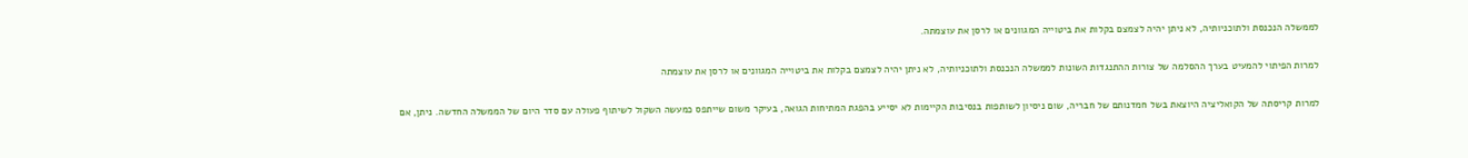לממשלה הנכנסת ולתוכניותיה, לא ניתן יהיה לצמצם בקלות את ביטוייה המגוונים או לרסן את עוצמתה.

למרות הפיתוי להמעיט בערך ההסלמה של צורות ההתנגדות השונות לממשלה הנכנסת ולתוכניותיה, לא ניתן יהיה לצמצם בקלות את ביטוייה המגוונים או לרסן את עוצמתה

למרות קריסתה של הקואליציה היוצאת בשל חמדנותם של חבריה, שום ניסיון לשותפות בנסיבות הקיימות לא יסייע בהפגת המתיחות הגואה, בעיקר משום שייתפס כמעשה השקול לשיתוף פעולה עם סדר היום של הממשלה החדשה. ניתן, אם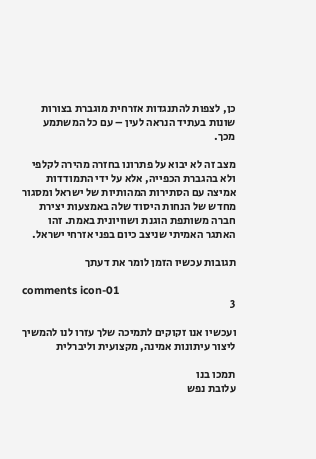כן, לצפות להתנגדות אזרחית מוגברת בצורות שונות בעתיד הנראה לעין – עם כל המשתמע מכך.

מצב זה לא יבוא על פתרונו בחזרה מהירה לקלפי ולא בהגברת הכפייה, אלא על ידי התמודדות אמיצה עם הסתירות המהותיות של ישראל ומסגור מחדש של הנחות היסוד שלה באמצעות יצירת חברה משותפת הוגנת ושוויונית באמת. זהו האתגר האמיתי שניצב כיום בפני אזרחי ישראל.

תגובות עכשיו הזמן לומר את דעתך

comments icon-01
3

ועכשיו אנו זקוקים לתמיכה שלך עזרו לנו להמשיך ליצור עיתונות אמינה, מקצועית וליברלית

תמכו בנו
עלובת נפש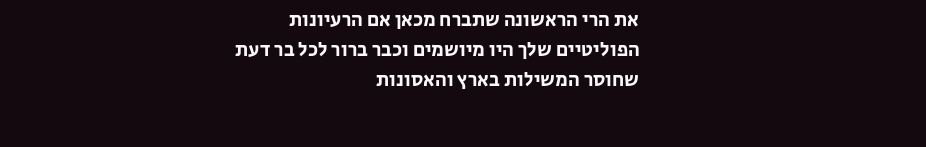את הרי הראשונה שתברח מכאן אם הרעיונות הפוליטיים שלך היו מיושמים וכבר ברור לכל בר דעת שחוסר המשילות בארץ והאסונות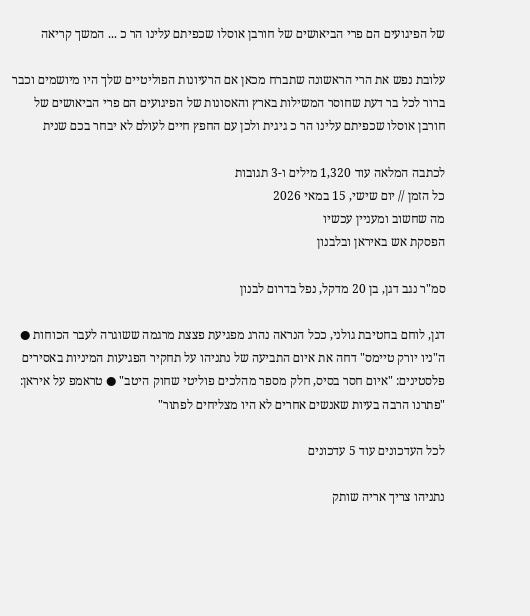של הפיגועים הם פרי הביאושים של חורבן אוסלו שכפיתם עלינו הר כ ... המשך קריאה

עלובת נפש את הרי הראשונה שתברח מכאן אם הרעיונות הפוליטיים שלך היו מיושמים וכבר ברור לכל בר דעת שחוסר המשילות בארץ והאסונות של הפיגועים הם פרי הביאושים של חורבן אוסלו שכפיתם עלינו הר כ גיגית ולכן עם החפץ חיים לעולם לא יבחר בכם שנית

לכתבה המלאה עוד 1,320 מילים ו-3 תגובות
כל הזמן // יום שישי, 15 במאי 2026
מה שחשוב ומעניין עכשיו
הפסקת אש באיראן ובלבנון

סמ"ר נגב דגן, בן 20 מדקל, נפל בדרום לבנון

דגן, לוחם בחטיבת גולני, ככל הנראה נהרג מפגיעת פצצת מרגמה ששוגרה לעבר הכוחות ● ה"ניו יורק טיימס" דחה את איום התביעה של נתניהו על תחקיר הפגיעות המיניות באסירים פלסטינים: "איום חסר בסיס, חלק מספר מהלכים פוליטי שחוק היטב" ● טראמפ על איראן: "פתרנו הרבה בעיות שאנשים אחרים לא היו מצליחים לפתור"

לכל העדכונים עוד 5 עדכונים

נתניהו צריך אריה שותק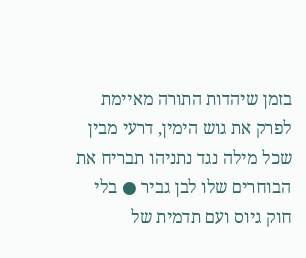בזמן שיהדות התורה מאיימת לפרק את גוש הימין, דרעי מבין שכל מילה נגד נתניהו תבריח את הבוחרים שלו לבן גביר ● בלי חוק גיוס ועם תדמית של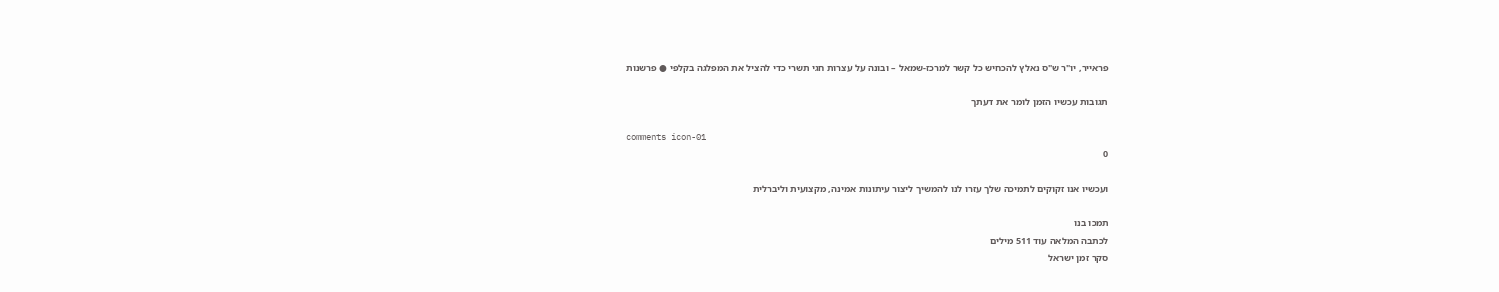פראייר, יו"ר ש"ס נאלץ להכחיש כל קשר למרכז-שמאל – ובונה על עצרות חגי תשרי כדי להציל את המפלגה בקלפי ● פרשנות

תגובות עכשיו הזמן לומר את דעתך

comments icon-01
0

ועכשיו אנו זקוקים לתמיכה שלך עזרו לנו להמשיך ליצור עיתונות אמינה, מקצועית וליברלית

תמכו בנו
לכתבה המלאה עוד 511 מילים
סקר זמן ישראל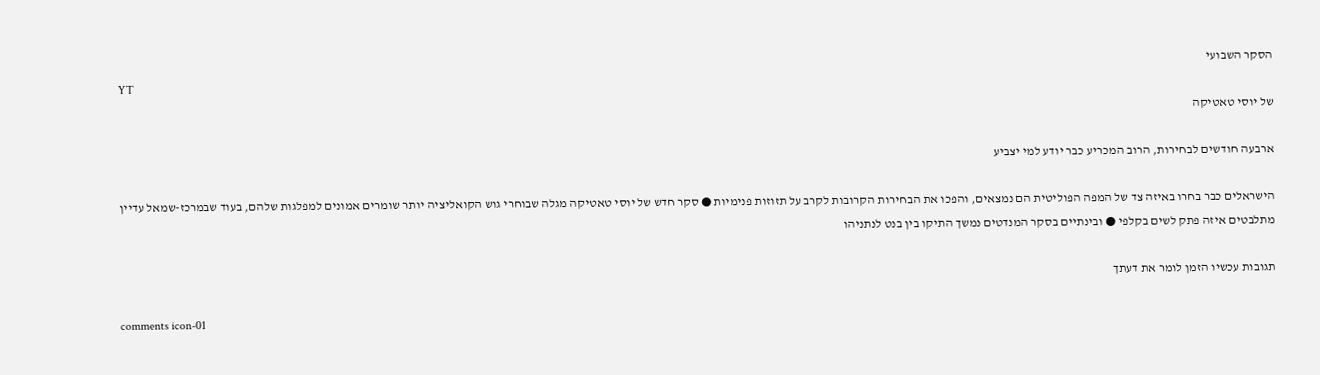הסקר השבועי
YT
של יוסי טאטיקה

ארבעה חודשים לבחירות, הרוב המכריע כבר יודע למי יצביע

הישראלים כבר בחרו באיזה צד של המפה הפוליטית הם נמצאים, והפכו את הבחירות הקרובות לקרב על תזוזות פנימיות ● סקר חדש של יוסי טאטיקה מגלה שבוחרי גוש הקואליציה יותר שומרים אמונים למפלגות שלהם, בעוד שבמרכז-שמאל עדיין מתלבטים איזה פתק לשים בקלפי ● ובינתיים בסקר המנדטים נמשך התיקו בין בנט לנתניהו

תגובות עכשיו הזמן לומר את דעתך

comments icon-01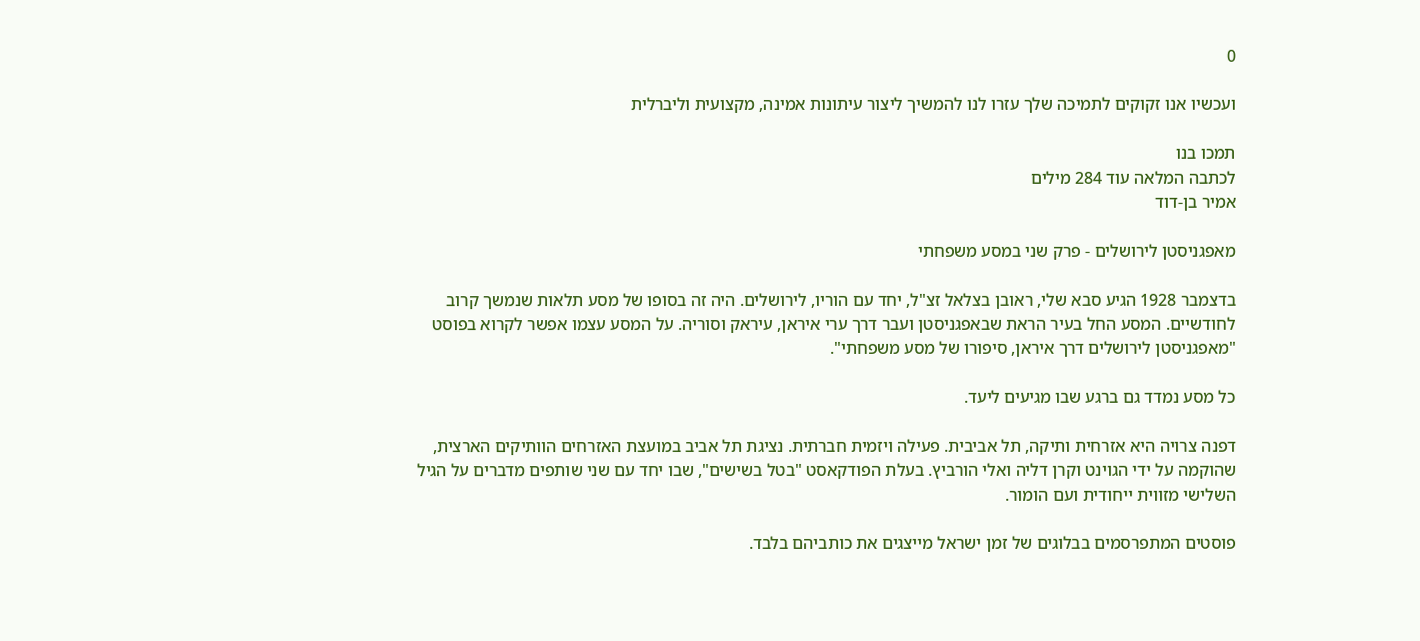0

ועכשיו אנו זקוקים לתמיכה שלך עזרו לנו להמשיך ליצור עיתונות אמינה, מקצועית וליברלית

תמכו בנו
לכתבה המלאה עוד 284 מילים
אמיר בן-דוד

מאפגניסטן לירושלים - פרק שני במסע משפחתי

בדצמבר 1928 הגיע סבא שלי, ראובן בצלאל זצ"ל, יחד עם הוריו, לירושלים. היה זה בסופו של מסע תלאות שנמשך קרוב לחודשיים. המסע החל בעיר הראת שבאפגניסטן ועבר דרך ערי איראן, עיראק וסוריה. על המסע עצמו אפשר לקרוא בפוסט "מאפגניסטן לירושלים דרך איראן, סיפורו של מסע משפחתי".

כל מסע נמדד גם ברגע שבו מגיעים ליעד.

דפנה צרויה היא אזרחית ותיקה, תל אביבית. פעילה ויזמית חברתית. נציגת תל אביב במועצת האזרחים הוותיקים הארצית, שהוקמה על ידי הגוינט וקרן דליה ואלי הורביץ. בעלת הפודקאסט "בטל בשישים", שבו יחד עם שני שותפים מדברים על הגיל השלישי מזווית ייחודית ועם הומור.

פוסטים המתפרסמים בבלוגים של זמן ישראל מייצגים את כותביהם בלבד.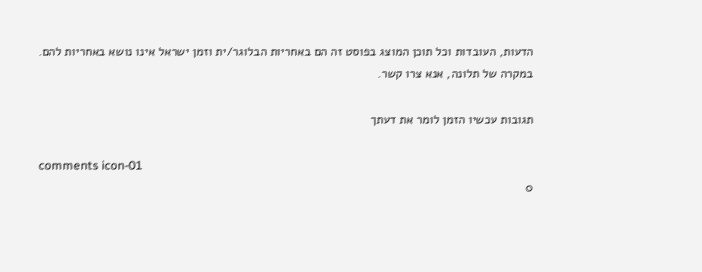הדעות, העובדות וכל תוכן המוצג בפוסט זה הם באחריות הבלוגר/ית וזמן ישראל אינו נושא באחריות להם. במקרה של תלונה, אנא צרו קשר.

תגובות עכשיו הזמן לומר את דעתך

comments icon-01
0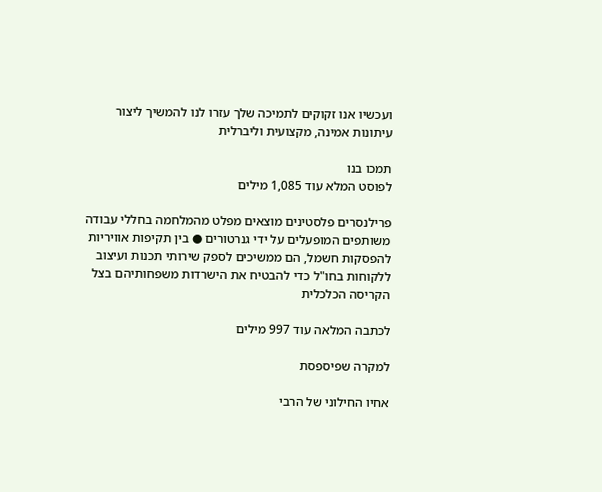ועכשיו אנו זקוקים לתמיכה שלך עזרו לנו להמשיך ליצור עיתונות אמינה, מקצועית וליברלית

תמכו בנו
לפוסט המלא עוד 1,085 מילים

פרילנסרים פלסטינים מוצאים מפלט מהמלחמה בחללי עבודה משותפים המופעלים על ידי גנרטורים ● בין תקיפות אוויריות להפסקות חשמל, הם ממשיכים לספק שירותי תכנות ועיצוב ללקוחות בחו"ל כדי להבטיח את הישרדות משפחותיהם בצל הקריסה הכלכלית

לכתבה המלאה עוד 997 מילים

למקרה שפיספסת

אחיו החילוני של הרבי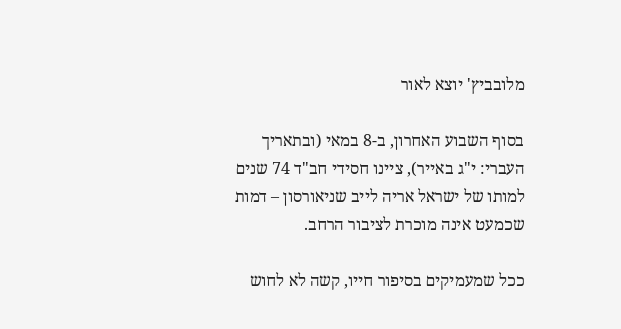מלובביץ' יוצא לאור

בסוף השבוע האחרון, ב-8 במאי (ובתאריך העברי: י"ג באייר), ציינו חסידי חב"ד 74 שנים למותו של ישראל אריה לייב שניאורסון – דמות שכמעט אינה מוכרת לציבור הרחב.

ככל שמעמיקים בסיפור חייו, קשה לא לחוש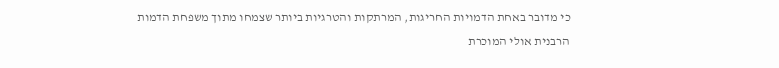כי מדובר באחת הדמויות החריגות, המרתקות והטרגיות ביותר שצמחו מתוך משפחת הדמות הרבנית אולי המוכרת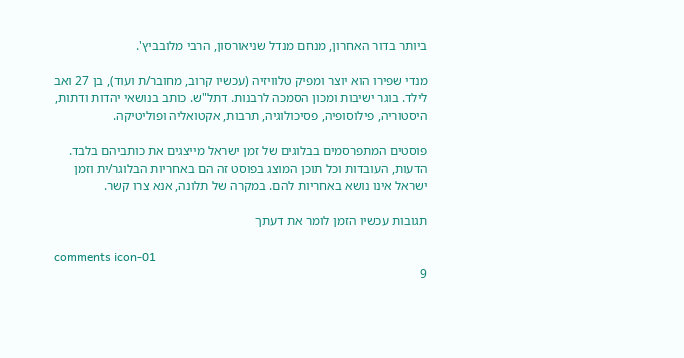ביותר בדור האחרון, מנחם מנדל שניאורסון, הרבי מלובביץ'.

מנדי שפירו הוא יוצר ומפיק טלוויזיה (עכשיו קרוב, מחובר/ת ועוד), בן 27 ואב לילד. בוגר ישיבות ומכון הסמכה לרבנות. דתל"ש. כותב בנושאי יהדות ודתות, היסטוריה, פילוסופיה, פסיכולוגיה, תרבות, אקטואליה ופוליטיקה.

פוסטים המתפרסמים בבלוגים של זמן ישראל מייצגים את כותביהם בלבד. הדעות, העובדות וכל תוכן המוצג בפוסט זה הם באחריות הבלוגר/ית וזמן ישראל אינו נושא באחריות להם. במקרה של תלונה, אנא צרו קשר.

תגובות עכשיו הזמן לומר את דעתך

comments icon-01
9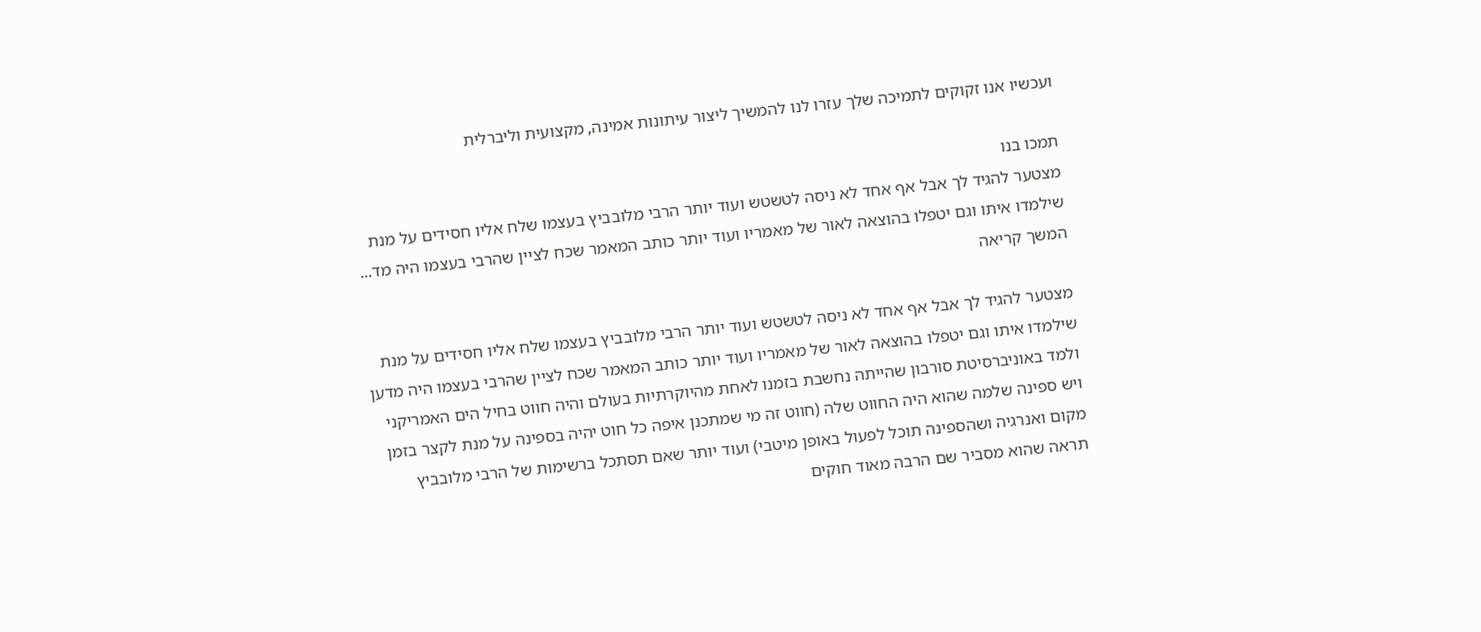ועכשיו אנו זקוקים לתמיכה שלך עזרו לנו להמשיך ליצור עיתונות אמינה, מקצועית וליברלית

תמכו בנו
מצטער להגיד לך אבל אף אחד לא ניסה לטשטש ועוד יותר הרבי מלובביץ בעצמו שלח אליו חסידים על מנת שילמדו איתו וגם יטפלו בהוצאה לאור של מאמריו ועוד יותר כותב המאמר שכח לציין שהרבי בעצמו היה מד... המשך קריאה

מצטער להגיד לך אבל אף אחד לא ניסה לטשטש ועוד יותר הרבי מלובביץ בעצמו שלח אליו חסידים על מנת שילמדו איתו וגם יטפלו בהוצאה לאור של מאמריו ועוד יותר כותב המאמר שכח לציין שהרבי בעצמו היה מדען ולמד באוניברסיטת סורבון שהייתה נחשבת בזמנו לאחת מהיוקרתיות בעולם והיה חווט בחיל הים האמריקני ויש ספינה שלמה שהוא היה החווט שלה (חווט זה מי שמתכנן איפה כל חוט יהיה בספינה על מנת לקצר בזמן מקום ואנרגיה ושהספינה תוכל לפעול באופן מיטבי) ועוד יותר שאם תסתכל ברשימות של הרבי מלובביץ תראה שהוא מסביר שם הרבה מאוד חוקים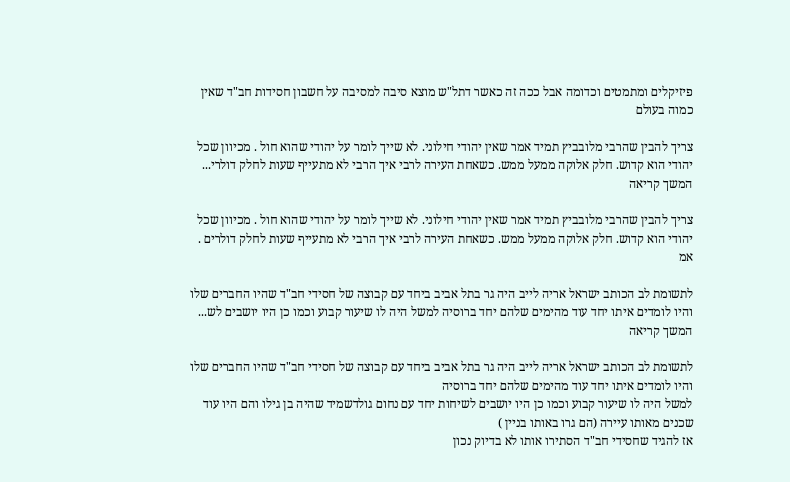פיזיקלים ומתמטים וכדומה אבל ככה זה כאשר דתל"ש מוצא סיבה למסיבה על חשבון חסידות חב"ד שאין כמוה בעולם

צריך להבין שהרבי מלובביץ תמיד אמר שאין יהודי חילוני. לא שייך לומר על יהודי שהוא חול . מכיוון שכל יהודי הוא קדוש. חלק אלוקה ממעל ממש. כשאחת העירה לרבי איך הרבי לא מתעייף שעות לחלק דולרי... המשך קריאה

צריך להבין שהרבי מלובביץ תמיד אמר שאין יהודי חילוני. לא שייך לומר על יהודי שהוא חול . מכיוון שכל יהודי הוא קדוש. חלק אלוקה ממעל ממש. כשאחת העירה לרבי איך הרבי לא מתעייף שעות לחלק דולרים . אמ

לתשומת לב הכותב ישראל אריה לייב היה גר בתל אביב ביחד עם קבוצה של חסידי חב"ד שהיו החברים שלו והיו לומדים איתו יחד עוד מהימים שלהם יחד ברוסיה למשל היה לו שיעור קבוע וכמו כן היו יושבים לש... המשך קריאה

לתשומת לב הכותב ישראל אריה לייב היה גר בתל אביב ביחד עם קבוצה של חסידי חב"ד שהיו החברים שלו והיו לומדים איתו יחד עוד מהימים שלהם יחד ברוסיה
למשל היה לו שיעור קבוע וכמו כן היו יושבים לשיחות יחד עם נחום גולדשמיד שהיה בן גילו והם היו עוד שכנים מאותו עיירה (הם גרו באותו בניין )
אז להגיד שחסידי חב"ד הסתירו אותו לא בדיוק נכון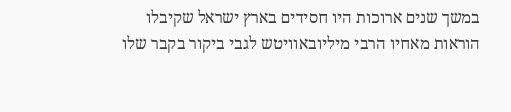במשך שנים ארוכות היו חסידים בארץ ישראל שקיבלו הוראות מאחיו הרבי מיליובאוויטש לגבי ביקור בקבר שלו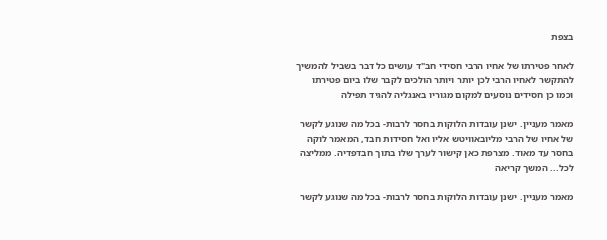בצפת

לאחר פטירתו של אחיו הרבי חסידי חב"ד עושים כל דבר בשביל להמשיך להתקשר לאחיו הרבי לכן יותר ויותר הולכים לקבר שלו ביום פטירתו וכמו כן חסידים נוסעים למקום מגוריו באנגליה להגיד תפילה

מאמר מעניין. ישנן עובדות הלוקות בחסר לרבות- בכל מה שנוגע לקשר של אחיו של הרבי מליובאוויטש אליו ואל חסידות חבד, המאמר לוקה בחסר עד מאוד. מצרפת כאן קישור לערך שלו בתוך חבדפדיה. ממליצה לכל... המשך קריאה

מאמר מעניין. ישנן עובדות הלוקות בחסר לרבות- בכל מה שנוגע לקשר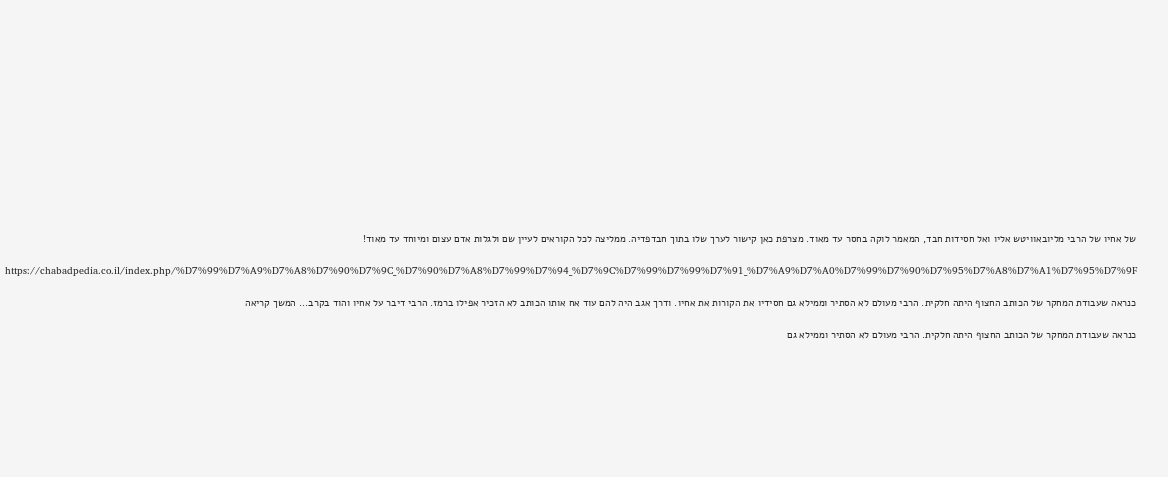של אחיו של הרבי מליובאוויטש אליו ואל חסידות חבד, המאמר לוקה בחסר עד מאוד. מצרפת כאן קישור לערך שלו בתוך חבדפדיה. ממליצה לכל הקוראים לעיין שם ולגלות אדם עצום ומיוחד עד מאוד!

https://chabadpedia.co.il/index.php/%D7%99%D7%A9%D7%A8%D7%90%D7%9C_%D7%90%D7%A8%D7%99%D7%94_%D7%9C%D7%99%D7%99%D7%91_%D7%A9%D7%A0%D7%99%D7%90%D7%95%D7%A8%D7%A1%D7%95%D7%9F

כנראה שעבודת המחקר של הכותב החצוף היתה חלקית. הרבי מעולם לא הסתיר וממילא גם חסידיו את הקורות את אחיו. ודרך אגב היה להם עוד אח אותו הכותב לא הזכיר אפילו ברמז. הרבי דיבר על אחיו והוד בקרב... המשך קריאה

כנראה שעבודת המחקר של הכותב החצוף היתה חלקית. הרבי מעולם לא הסתיר וממילא גם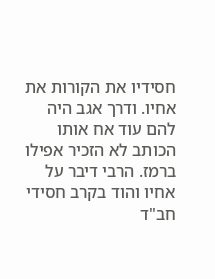חסידיו את הקורות את אחיו. ודרך אגב היה להם עוד אח אותו הכותב לא הזכיר אפילו ברמז. הרבי דיבר על אחיו והוד בקרב חסידי חב"ד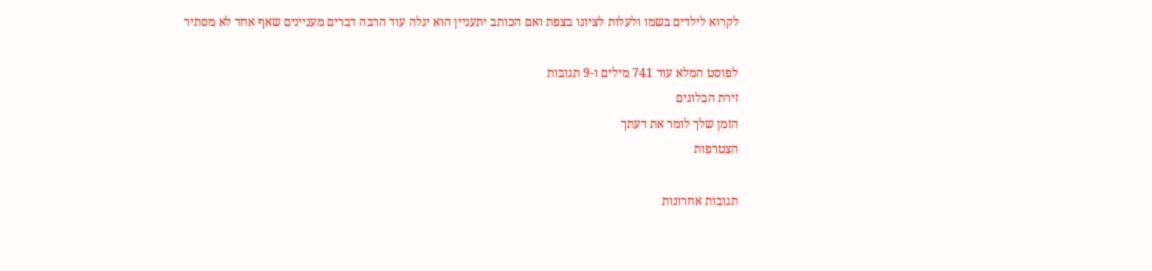לקרוא לילדים בשמו ולעלות לציונו בצפת ואם הכותב יתעניין הוא יגלה עוד הרבה דברים מעניינים שאף אחד לא מסתיר

לפוסט המלא עוד 741 מילים ו-9 תגובות
זירת הבלוגים
הזמן שלך לומר את דעתך
הצטרפות

תגובות אחרונות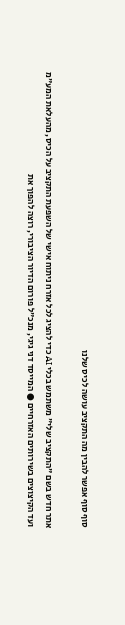סוף סוף אפשר להבין מה התקציב עושה לכיס שלנו

אתר חדש בשם "התקציב שלי" משתמש בכלי AI כדי להציג לכל אזרח ניתוח אישי של השפעת התקציב על הכיס, מהעלאת המע"מ ועד הקיצוצים בשירותים האזרחיים ● המייסד דני גיגי, מנכ"ל פורום הדיור הציבורי, רוצה להפוך את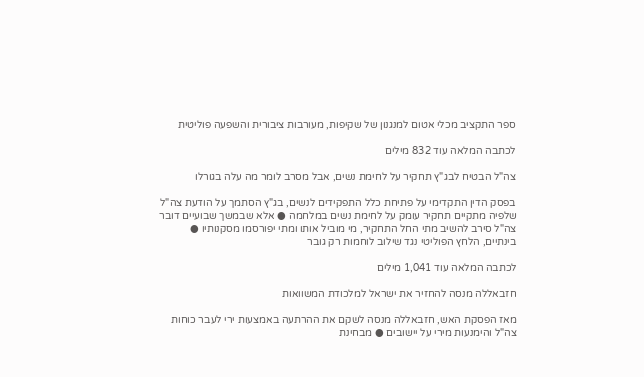ספר התקציב מכלי אטום למנגנון של שקיפות, מעורבות ציבורית והשפעה פוליטית

לכתבה המלאה עוד 832 מילים

צה"ל הבטיח לבג"ץ תחקיר על לחימת נשים, אבל מסרב לומר מה עלה בגורלו

בפסק הדין התקדימי על פתיחת כלל התפקידים לנשים, בג"ץ הסתמך על הודעת צה"ל שלפיה מתקיים תחקיר עומק על לחימת נשים במלחמה ● אלא שבמשך שבועיים דובר צה"ל סירב להשיב מתי החל התחקיר, מי מוביל אותו ומתי יפורסמו מסקנותיו ● בינתיים, הלחץ הפוליטי נגד שילוב לוחמות רק גובר

לכתבה המלאה עוד 1,041 מילים

חזבאללה מנסה להחזיר את ישראל למלכודת המשוואות

מאז הפסקת האש, חזבאללה מנסה לשקם את ההרתעה באמצעות ירי לעבר כוחות צה"ל והימנעות מירי על יישובים ● מבחינת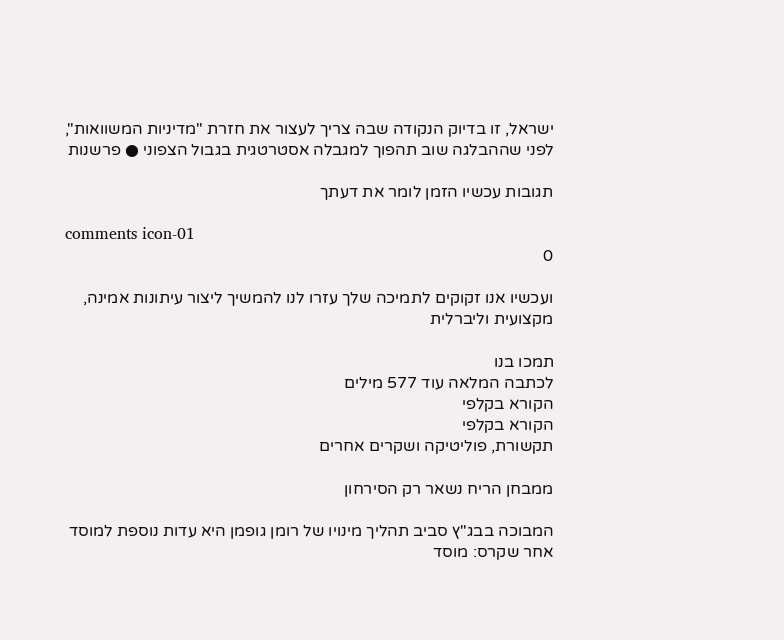ישראל, זו בדיוק הנקודה שבה צריך לעצור את חזרת "מדיניות המשוואות", לפני שההבלגה שוב תהפוך למגבלה אסטרטגית בגבול הצפוני ● פרשנות

תגובות עכשיו הזמן לומר את דעתך

comments icon-01
0

ועכשיו אנו זקוקים לתמיכה שלך עזרו לנו להמשיך ליצור עיתונות אמינה, מקצועית וליברלית

תמכו בנו
לכתבה המלאה עוד 577 מילים
הקורא בקלפי
הקורא בקלפי
תקשורת, פוליטיקה ושקרים אחרים

ממבחן הריח נשאר רק הסירחון

המבוכה בבג"ץ סביב תהליך מינויו של רומן גופמן היא עדות נוספת למוסד אחר שקרס: מוסד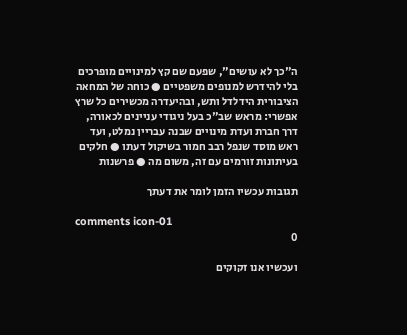ה"כך לא עושים", שפעם שם קץ למינויים מופרכים בלי להידרש למנופים משפטיים ● כוחה של המחאה הציבורית הידלדל ותש, ובהיעדרה מכשירים כל שרץ אפשרי: מראש שב"כ בעל ניגודי עניינים לכאורה, דרך חברת ועדת מינויים שבנה עבריין נמלט, ועד ראש מוסד שנפל רבב חמור בשיקול דעתו ● חלקים בעיתונות זורמים עם זה, משום מה ● פרשנות

תגובות עכשיו הזמן לומר את דעתך

comments icon-01
0

ועכשיו אנו זקוקים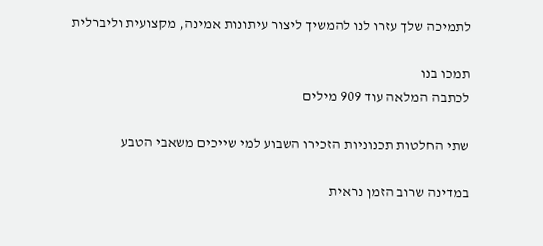לתמיכה שלך עזרו לנו להמשיך ליצור עיתונות אמינה, מקצועית וליברלית

תמכו בנו
לכתבה המלאה עוד 909 מילים

שתי החלטות תכנוניות הזכירו השבוע למי שייכים משאבי הטבע

במדינה שרוב הזמן נראית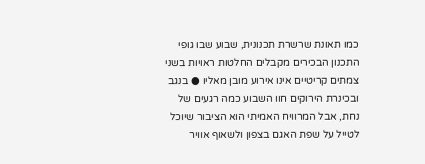כמו תאונת שרשרת תכנונית, שבוע שבו גופי התכנון הבכירים מקבלים החלטות ראויות בשני צמתים קריטיים אינו אירוע מובן מאליו ● בנגב ובכינרת הירוקים חוו השבוע כמה רגעים של נחת, אבל המרוויח האמיתי הוא הציבור שיוכל לטייל על שפת האגם בצפון ולשאוף אוויר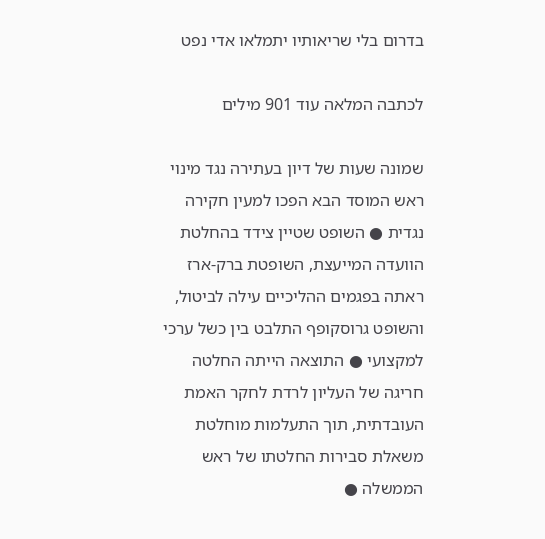בדרום בלי שריאותיו יתמלאו אדי נפט

לכתבה המלאה עוד 901 מילים

שמונה שעות של דיון בעתירה נגד מינוי ראש המוסד הבא הפכו למעין חקירה נגדית ● השופט שטיין צידד בהחלטת הוועדה המייעצת, השופטת ברק-ארז ראתה בפגמים ההליכיים עילה לביטול, והשופט גרוסקופף התלבט בין כשל ערכי למקצועי ● התוצאה הייתה החלטה חריגה של העליון לרדת לחקר האמת העובדתית, תוך התעלמות מוחלטת משאלת סבירות החלטתו של ראש הממשלה ●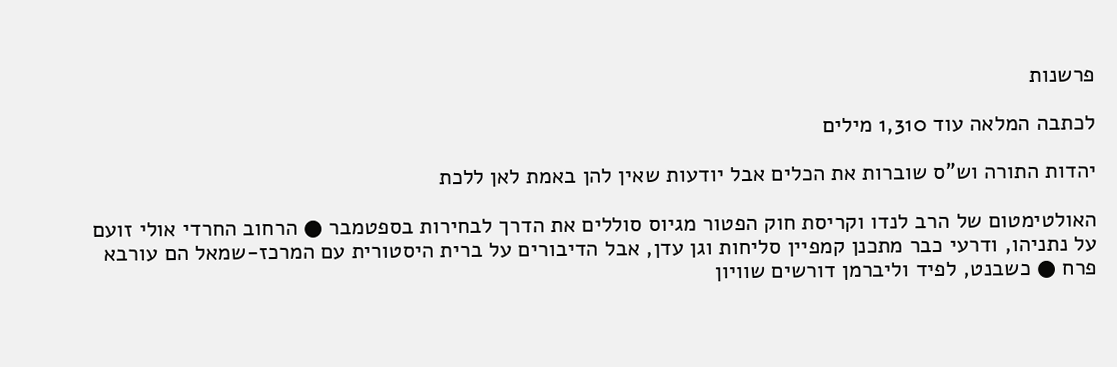פרשנות

לכתבה המלאה עוד 1,310 מילים

יהדות התורה וש"ס שוברות את הכלים אבל יודעות שאין להן באמת לאן ללכת

האולטימטום של הרב לנדו וקריסת חוק הפטור מגיוס סוללים את הדרך לבחירות בספטמבר ● הרחוב החרדי אולי זועם על נתניהו, ודרעי כבר מתכנן קמפיין סליחות וגן עדן, אבל הדיבורים על ברית היסטורית עם המרכז-שמאל הם עורבא פרח ● כשבנט, לפיד וליברמן דורשים שוויון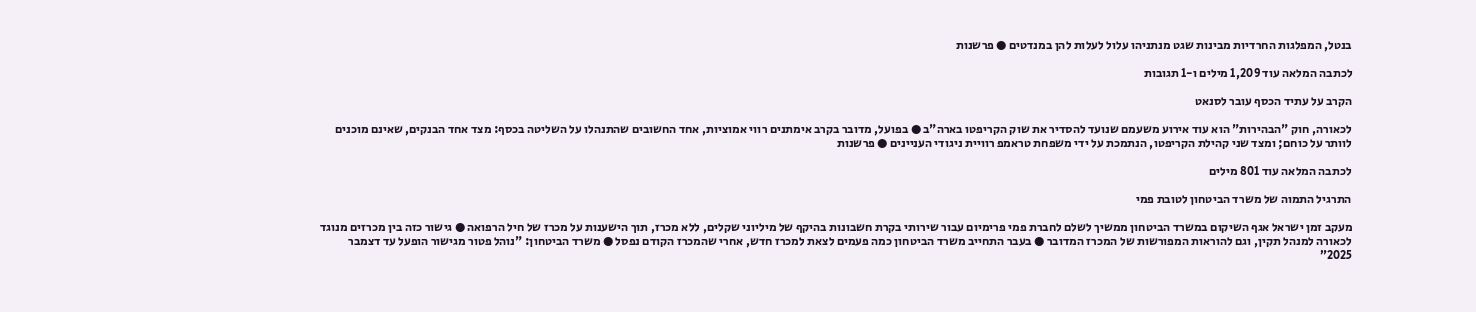בנטל, המפלגות החרדיות מבינות שגט מנתניהו עלול לעלות להן במנדטים ● פרשנות

לכתבה המלאה עוד 1,209 מילים ו-1 תגובות

הקרב על עתיד הכסף עובר לסנאט

לכאורה, חוק "הבהירות" הוא עוד אירוע משעמם שנועד להסדיר את שוק הקריפטו בארה"ב ● בפועל, מדובר בקרב אימתנים רווי אמוציות, אחד החשובים שהתנהלו על השליטה בכסף: מצד אחד הבנקים, שאינם מוכנים לוותר על כוחם; ומצד שני קהילת הקריפטו, הנתמכת על ידי משפחת טראמפ רוויית ניגודי העניינים ● פרשנות

לכתבה המלאה עוד 801 מילים

התרגיל התמוה של משרד הביטחון לטובת פמי

מעקב זמן ישראל אגף השיקום במשרד הביטחון ממשיך לשלם לחברת פמי פרימיום עבור שירותי בקרת חשבונות בהיקף של מיליוני שקלים, ללא מכרז, תוך הישענות על מכרז של חיל הרפואה ● גישור כזה בין מכרזים מנוגד לכאורה למנהל תקין, וגם להוראות המפורשות של המכרז המדובר ● בעבר התחייב משרד הביטחון כמה פעמים לצאת למכרז חדש, אחרי שהמכרז הקודם נפסל ● משרד הביטחון: "נוהל פטור מגישור הופעל עד דצמבר 2025”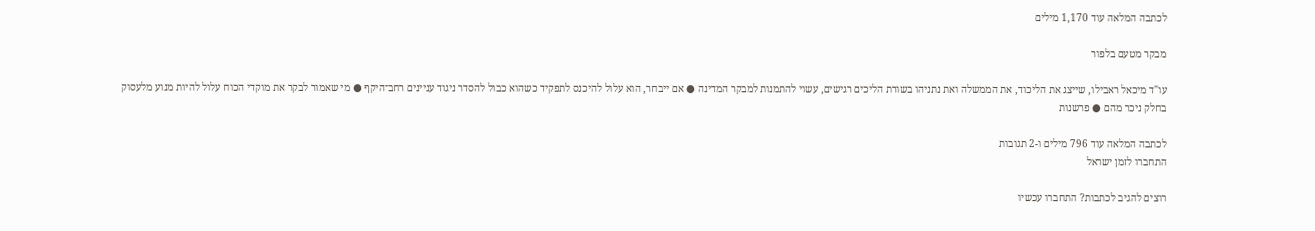לכתבה המלאה עוד 1,170 מילים

מבקר מטעם בלפור

עו"ד מיכאל ראבילו, שייצג את הליכוד, את הממשלה ואת נתניהו בשורת הליכים רגישים, עשוי להתמנות למבקר המדינה ● אם ייבחר, הוא עלול להיכנס לתפקיד כשהוא כבול להסדר ניגוד עניינים רחב־היקף ● מי שאמור לבקר את מוקדי הכוח עלול להיות מנוע מלעסוק בחלק ניכר מהם ● פרשנות

לכתבה המלאה עוד 796 מילים ו-2 תגובות
התחברו לזמן ישראל

רוצים להגיב לכתבות? התחברו עכשיו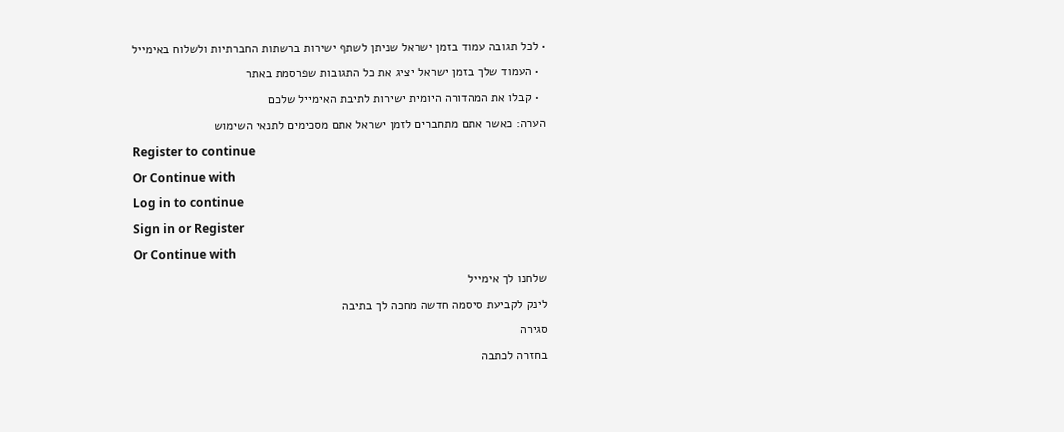• לכל תגובה עמוד בזמן ישראל שניתן לשתף ישירות ברשתות החברתיות ולשלוח באימייל
  • העמוד שלך בזמן ישראל יציג את כל התגובות שפרסמת באתר
  • קבלו את המהדורה היומית ישירות לתיבת האימייל שלכם
הערה: כאשר אתם מתחברים לזמן ישראל אתם מסכימים לתנאי השימוש
Register to continue
Or Continue with
Log in to continue
Sign in or Register
Or Continue with
שלחנו לך אימייל
לינק לקביעת סיסמה חדשה מחכה לך בתיבה
סגירה
בחזרה לכתבה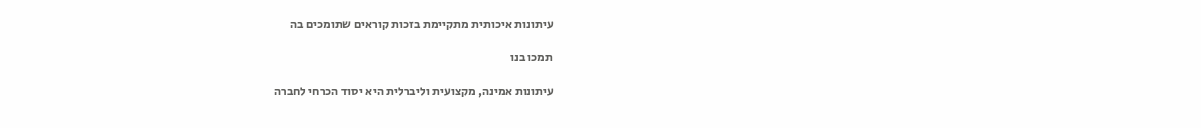עיתונות איכותית מתקיימת בזכות קוראים שתומכים בה

תמכו בנו

עיתונות אמינה, מקצועית וליברלית היא יסוד הכרחי לחברה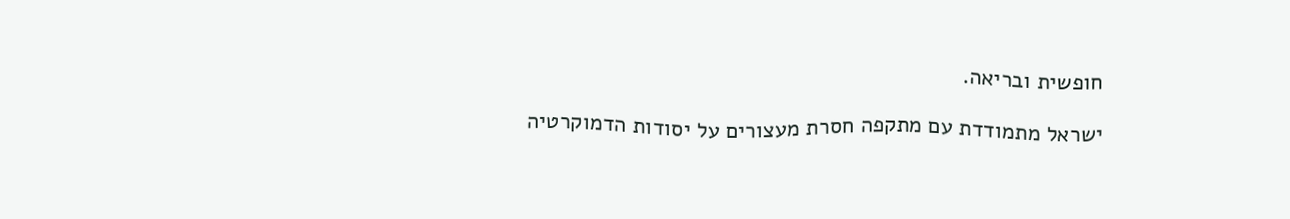חופשית ובריאה.

ישראל מתמודדת עם מתקפה חסרת מעצורים על יסודות הדמוקרטיה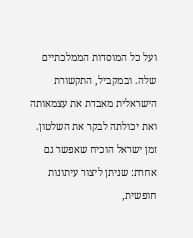ועל כל המוסדות הממלכתיים שלה. ובמקביל, התקשורת הישראלית מאבדת את עצמאותה ואת יכולתה לבקר את השלטון. זמן ישראל הוכיח שאפשר גם אחרת: שניתן ליצור עיתונות חופשית,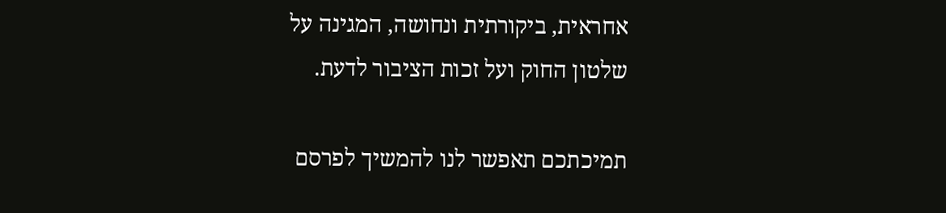אחראית, ביקורתית ונחושה, המגינה על שלטון החוק ועל זכות הציבור לדעת.

תמיכתכם תאפשר לנו להמשיך לפרסם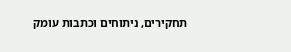תחקירים, ניתוחים וכתבות עומק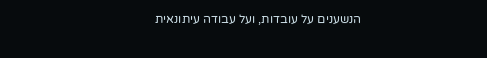הנשענים על עובדות, ועל עבודה עיתונאית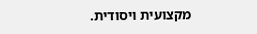מקצועית ויסודית.